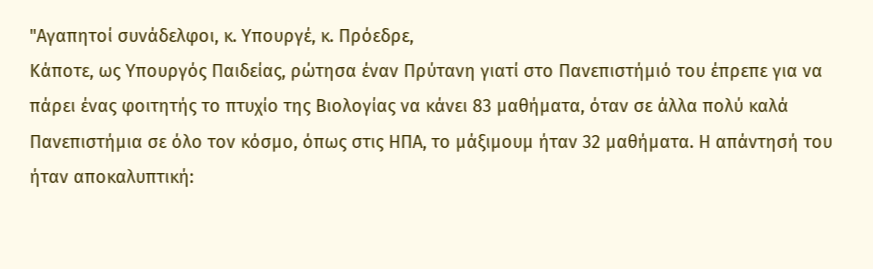"Αγαπητοί συνάδελφοι, κ. Υπουργέ, κ. Πρόεδρε,
Κάποτε, ως Υπουργός Παιδείας, ρώτησα έναν Πρύτανη γιατί στο Πανεπιστήμιό του έπρεπε για να πάρει ένας φοιτητής το πτυχίο της Βιολογίας να κάνει 83 μαθήματα, όταν σε άλλα πολύ καλά Πανεπιστήμια σε όλο τον κόσμο, όπως στις ΗΠΑ, το μάξιμουμ ήταν 32 μαθήματα. Η απάντησή του ήταν αποκαλυπτική: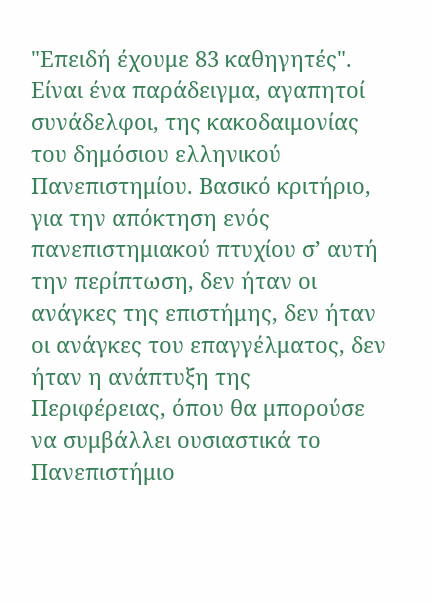"Επειδή έχουμε 83 καθηγητές".
Είναι ένα παράδειγμα, αγαπητοί συνάδελφοι, της κακοδαιμονίας του δημόσιου ελληνικού Πανεπιστημίου. Βασικό κριτήριο, για την απόκτηση ενός πανεπιστημιακού πτυχίου σ’ αυτή την περίπτωση, δεν ήταν οι ανάγκες της επιστήμης, δεν ήταν οι ανάγκες του επαγγέλματος, δεν ήταν η ανάπτυξη της Περιφέρειας, όπου θα μπορούσε να συμβάλλει ουσιαστικά το Πανεπιστήμιο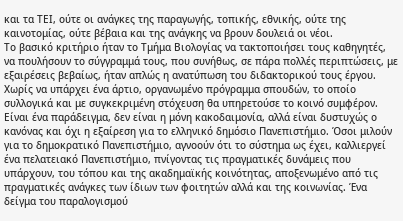και τα ΤΕΙ, ούτε οι ανάγκες της παραγωγής, τοπικής, εθνικής, ούτε της καινοτομίας, ούτε βέβαια και της ανάγκης να βρουν δουλειά οι νέοι.
Το βασικό κριτήριο ήταν το Τμήμα Βιολογίας να τακτοποιήσει τους καθηγητές, να πουλήσουν το σύγγραμμά τους, που συνήθως, σε πάρα πολλές περιπτώσεις, με εξαιρέσεις βεβαίως, ήταν απλώς η ανατύπωση του διδακτορικού τους έργου.
Χωρίς να υπάρχει ένα άρτιο, οργανωμένο πρόγραμμα σπουδών, το οποίο συλλογικά και με συγκεκριμένη στόχευση θα υπηρετούσε το κοινό συμφέρον.
Είναι ένα παράδειγμα, δεν είναι η μόνη κακοδαιμονία, αλλά είναι δυστυχώς ο κανόνας και όχι η εξαίρεση για το ελληνικό δημόσιο Πανεπιστήμιο. Όσοι μιλούν για το δημοκρατικό Πανεπιστήμιο, αγνοούν ότι το σύστημα ως έχει, καλλιεργεί ένα πελατειακό Πανεπιστήμιο, πνίγοντας τις πραγματικές δυνάμεις που υπάρχουν, του τόπου και της ακαδημαϊκής κοινότητας, αποξενωμένο από τις πραγματικές ανάγκες των ίδιων των φοιτητών αλλά και της κοινωνίας. Ένα δείγμα του παραλογισμού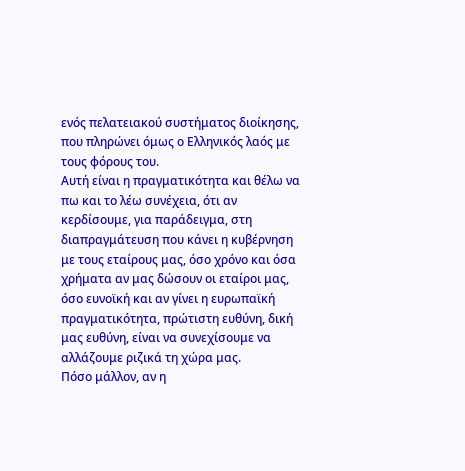ενός πελατειακού συστήματος διοίκησης, που πληρώνει όμως ο Ελληνικός λαός με τους φόρους του.
Αυτή είναι η πραγματικότητα και θέλω να πω και το λέω συνέχεια, ότι αν κερδίσουμε, για παράδειγμα, στη διαπραγμάτευση που κάνει η κυβέρνηση με τους εταίρους μας, όσο χρόνο και όσα χρήματα αν μας δώσουν οι εταίροι μας, όσο ευνοϊκή και αν γίνει η ευρωπαϊκή πραγματικότητα, πρώτιστη ευθύνη, δική μας ευθύνη, είναι να συνεχίσουμε να αλλάζουμε ριζικά τη χώρα μας.
Πόσο μάλλον, αν η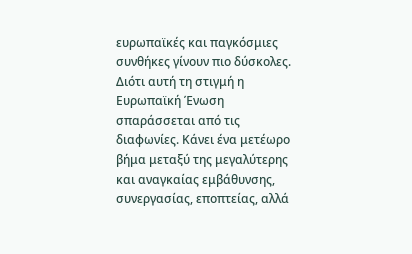ευρωπαϊκές και παγκόσμιες συνθήκες γίνουν πιο δύσκολες. Διότι αυτή τη στιγμή η Ευρωπαϊκή Ένωση σπαράσσεται από τις διαφωνίες. Κάνει ένα μετέωρο βήμα μεταξύ της μεγαλύτερης και αναγκαίας εμβάθυνσης, συνεργασίας, εποπτείας, αλλά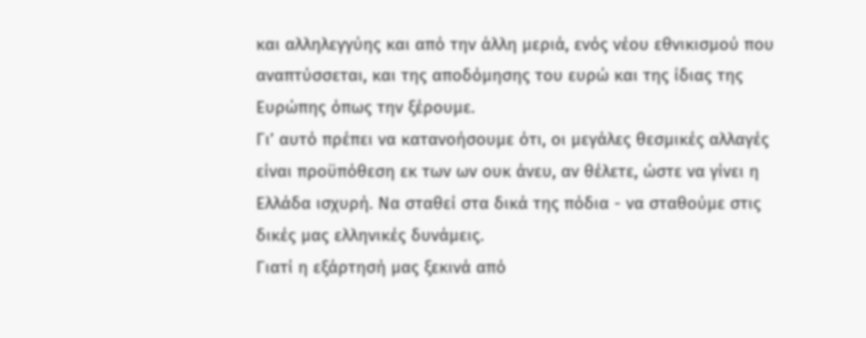και αλληλεγγύης και από την άλλη μεριά, ενός νέου εθνικισμού που αναπτύσσεται, και της αποδόμησης του ευρώ και της ίδιας της Ευρώπης όπως την ξέρουμε.
Γι’ αυτό πρέπει να κατανοήσουμε ότι, οι μεγάλες θεσμικές αλλαγές είναι προϋπόθεση εκ των ων ουκ άνευ, αν θέλετε, ώστε να γίνει η Ελλάδα ισχυρή. Να σταθεί στα δικά της πόδια - να σταθούμε στις δικές μας ελληνικές δυνάμεις.
Γιατί η εξάρτησή μας ξεκινά από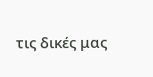τις δικές μας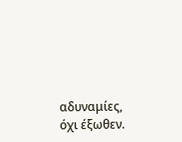αδυναμίες, όχι έξωθεν.